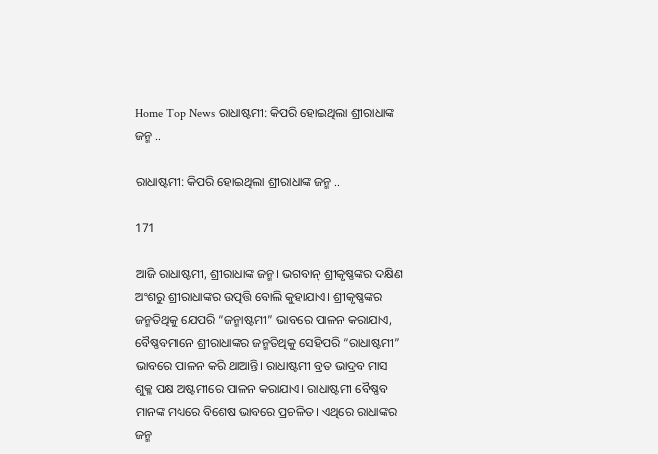Home Top News ରାଧାଷ୍ଟମୀ: କିପରି ହୋଇଥିଲା ଶ୍ରୀରାଧାଙ୍କ ଜନ୍ମ ..

ରାଧାଷ୍ଟମୀ: କିପରି ହୋଇଥିଲା ଶ୍ରୀରାଧାଙ୍କ ଜନ୍ମ ..

171

ଆଜି ରାଧାଷ୍ଟମୀ, ଶ୍ରୀରାଧାଙ୍କ ଜନ୍ମ। ଭଗବାନ୍ ଶ୍ରୀକୃଷ୍ଣଙ୍କର ଦକ୍ଷିଣ ଅଂଶରୁ ଶ୍ରୀରାଧାଙ୍କର ଉତ୍ପତ୍ତି ବୋଲି କୁହାଯାଏ। ଶ୍ରୀକୃଷ୍ଣଙ୍କର ଜନ୍ମତିଥିକୁ ଯେପରି “ଜନ୍ମାଷ୍ଟମୀ” ଭାବରେ ପାଳନ କରାଯାଏ, ବୈଷ୍ଣବମାନେ ଶ୍ରୀରାଧାଙ୍କର ଜନ୍ମତିଥିକୁ ସେହିପରି “ରାଧାଷ୍ଟମୀ” ଭାବରେ ପାଳନ କରି ଥାଆନ୍ତି। ରାଧାଷ୍ଟମୀ ବ୍ରତ ଭାଦ୍ରବ ମାସ ଶୁକ୍ଳ ପକ୍ଷ ଅଷ୍ଟମୀରେ ପାଳନ କରାଯାଏ। ରାଧାଷ୍ଟମୀ ବୈଷ୍ଣବ ମାନଙ୍କ ମଧ୍ୟରେ ବିଶେଷ ଭାବରେ ପ୍ରଚଳିତ। ଏଥିରେ ରାଧାଙ୍କର ଜନ୍ମ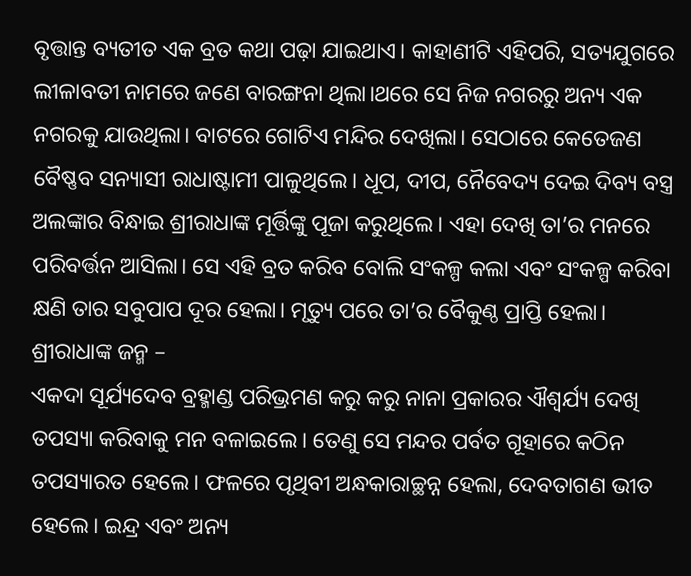ବୃତ୍ତାନ୍ତ ବ୍ୟତୀତ ଏକ ବ୍ରତ କଥା ପଢ଼ା ଯାଇଥାଏ। କାହାଣୀଟି ଏହିପରି, ସତ୍ୟଯୁଗରେ ଲୀଳାବତୀ ନାମରେ ଜଣେ ବାରଙ୍ଗନା ଥିଲା।ଥରେ ସେ ନିଜ ନଗରରୁ ଅନ୍ୟ ଏକ ନଗରକୁ ଯାଉଥିଲା। ବାଟରେ ଗୋଟିଏ ମନ୍ଦିର ଦେଖିଲା। ସେଠାରେ କେତେଜଣ ବୈଷ୍ଣବ ସନ୍ୟାସୀ ରାଧାଷ୍ଟାମୀ ପାଳୁଥିଲେ। ଧୂପ, ଦୀପ, ନୈବେଦ୍ୟ ଦେଇ ଦିବ୍ୟ ବସ୍ତ୍ର ଅଲଙ୍କାର ବିନ୍ଧାଇ ଶ୍ରୀରାଧାଙ୍କ ମୂର୍ତ୍ତିଙ୍କୁ ପୂଜା କରୁଥିଲେ। ଏହା ଦେଖି ତା’ର ମନରେ ପରିବର୍ତ୍ତନ ଆସିଲା। ସେ ଏହି ବ୍ରତ କରିବ ବୋଲି ସଂକଳ୍ପ କଲା ଏବଂ ସଂକଳ୍ପ କରିବା କ୍ଷଣି ତାର ସବୁପାପ ଦୂର ହେଲା। ମୃତ୍ୟୁ ପରେ ତା’ର ବୈକୁଣ୍ଠ ପ୍ରାପ୍ତି ହେଲା।
ଶ୍ରୀରାଧାଙ୍କ ଜନ୍ମ –
ଏକଦା ସୂର୍ଯ୍ୟଦେବ ବ୍ରହ୍ମାଣ୍ଡ ପରିଭ୍ରମଣ କରୁ କରୁ ନାନା ପ୍ରକାରର ଐଶ୍ୱର୍ଯ୍ୟ ଦେଖି ତପସ୍ୟା କରିବାକୁ ମନ ବଳାଇଲେ। ତେଣୁ ସେ ମନ୍ଦର ପର୍ବତ ଗୂହାରେ କଠିନ ତପସ୍ୟାରତ ହେଲେ। ଫଳରେ ପୃଥିବୀ ଅନ୍ଧକାରାଚ୍ଛନ୍ନ ହେଲା, ଦେବତାଗଣ ଭୀତ ହେଲେ। ଇନ୍ଦ୍ର ଏବଂ ଅନ୍ୟ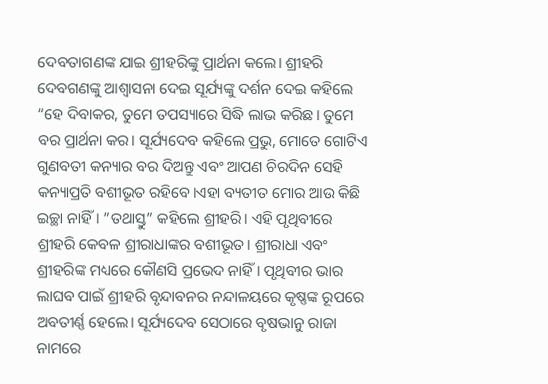ଦେବତାଗଣଙ୍କ ଯାଇ ଶ୍ରୀହରିଙ୍କୁ ପ୍ରାର୍ଥନା କଲେ। ଶ୍ରୀହରି ଦେବଗଣଙ୍କୁ ଆଶ୍ୱାସନା ଦେଇ ସୂର୍ଯ୍ୟଙ୍କୁ ଦର୍ଶନ ଦେଇ କହିଲେ “ହେ ଦିବାକର, ତୁମେ ତପସ୍ୟାରେ ସିଦ୍ଧି ଲାଭ କରିଛ। ତୁମେ ବର ପ୍ରାର୍ଥନା କର। ସୂର୍ଯ୍ୟଦେବ କହିଲେ ପ୍ରଭୁ, ମୋତେ ଗୋଟିଏ ଗୁଣବତୀ କନ୍ୟାର ବର ଦିଅନ୍ତୁ ଏବଂ ଆପଣ ଚିରଦିନ ସେହି କନ୍ୟାପ୍ରତି ବଶୀଭୂତ ରହିବେ।ଏହା ବ୍ୟତୀତ ମୋର ଆଉ କିଛି ଇଚ୍ଛା ନାହିଁ। ”ତଥାସ୍ତୁ” କହିଲେ ଶ୍ରୀହରି। ଏହି ପୃଥିବୀରେ ଶ୍ରୀହରି କେବଳ ଶ୍ରୀରାଧାଙ୍କର ବଶୀଭୂତ। ଶ୍ରୀରାଧା ଏବଂ ଶ୍ରୀହରିଙ୍କ ମଧ୍ୟରେ କୌଣସି ପ୍ରଭେଦ ନାହିଁ। ପୃଥିବୀର ଭାର ଲାଘବ ପାଇଁ ଶ୍ରୀହରି ବୃନ୍ଦାବନର ନନ୍ଦାଳୟରେ କୃଷ୍ଣଙ୍କ ରୂପରେ ଅବତୀର୍ଣ୍ଣ ହେଲେ। ସୂର୍ଯ୍ୟଦେବ ସେଠାରେ ବୃଷଭାନୁ ରାଜା ନାମରେ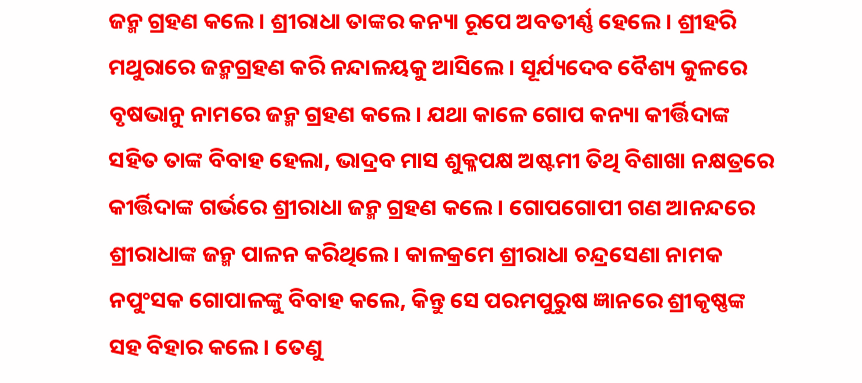ଜନ୍ମ ଗ୍ରହଣ କଲେ। ଶ୍ରୀରାଧା ତାଙ୍କର କନ୍ୟା ରୂପେ ଅବତୀର୍ଣ୍ଣ ହେଲେ। ଶ୍ରୀହରି ମଥୁରାରେ ଜନ୍ମଗ୍ରହଣ କରି ନନ୍ଦାଳୟକୁ ଆସିଲେ। ସୂର୍ଯ୍ୟଦେବ ବୈଶ୍ୟ କୁଳରେ ବୃଷଭାନୁ ନାମରେ ଜନ୍ମ ଗ୍ରହଣ କଲେ। ଯଥା କାଳେ ଗୋପ କନ୍ୟା କୀର୍ତ୍ତିଦାଙ୍କ ସହିତ ତାଙ୍କ ବିବାହ ହେଲା, ଭାଦ୍ରବ ମାସ ଶୁକ୍ଳପକ୍ଷ ଅଷ୍ଟମୀ ତିଥି ବିଶାଖା ନକ୍ଷତ୍ରରେ କୀର୍ତ୍ତିଦାଙ୍କ ଗର୍ଭରେ ଶ୍ରୀରାଧା ଜନ୍ମ ଗ୍ରହଣ କଲେ। ଗୋପଗୋପୀ ଗଣ ଆନନ୍ଦରେ ଶ୍ରୀରାଧାଙ୍କ ଜନ୍ମ ପାଳନ କରିଥିଲେ। କାଳକ୍ରମେ ଶ୍ରୀରାଧା ଚନ୍ଦ୍ରସେଣା ନାମକ ନପୁଂସକ ଗୋପାଳଙ୍କୁ ବିବାହ କଲେ, କିନ୍ତୁ ସେ ପରମପୁରୁଷ ଜ୍ଞାନରେ ଶ୍ରୀକୃଷ୍ଣଙ୍କ ସହ ବିହାର କଲେ। ତେଣୁ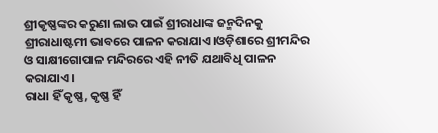ଶ୍ରୀକୃଷ୍ଣଙ୍କର କରୁଣା ଲାଭ ପାଇଁ ଶ୍ରୀରାଧାଙ୍କ ଜନ୍ମଦିନକୁ ଶ୍ରୀରାଧାଷ୍ଟମୀ ଭାବରେ ପାଳନ କରାଯାଏ।ଓଡ଼ିଶାରେ ଶ୍ରୀମନ୍ଦିର ଓ ସାକ୍ଷୀଗୋପାଳ ମନ୍ଦିରରେ ଏହି ନୀତି ଯଥାବିଧି ପାଳନ କରାଯାଏ।
ରାଧା ହିଁ କୃଷ୍ଣ, କୃଷ୍ଣ ହିଁ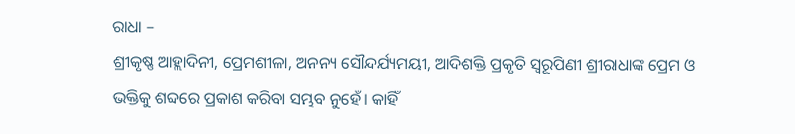ରାଧା –
ଶ୍ରୀକୃଷ୍ଣ ଆହ୍ଲାଦିନୀ, ପ୍ରେମଶୀଳା, ଅନନ୍ୟ ସୌନ୍ଦର୍ଯ୍ୟମୟୀ, ଆଦିଶକ୍ତି ପ୍ରକୃତି ସ୍ବରୂପିଣୀ ଶ୍ରୀରାଧାଙ୍କ ପ୍ରେମ ଓ ଭକ୍ତିକୁ ଶବ୍ଦରେ ପ୍ରକାଶ କରିବା ସମ୍ଭବ ନୁହେଁ। କାହିଁ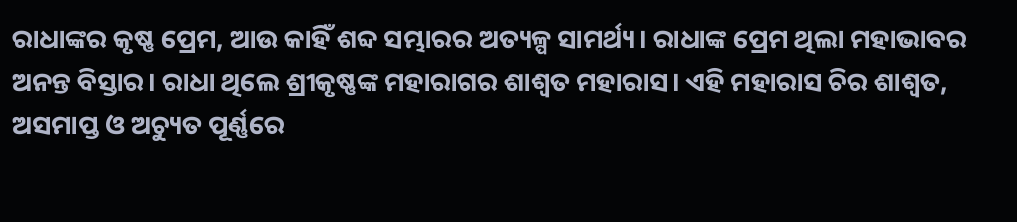ରାଧାଙ୍କର କୃଷ୍ଣ ପ୍ରେମ, ଆଉ କାହିଁ ଶବ୍ଦ ସମ୍ଭାରର ଅତ୍ୟଳ୍ପ ସାମର୍ଥ୍ୟ। ରାଧାଙ୍କ ପ୍ରେମ ଥିଲା ମହାଭାବର ଅନନ୍ତ ବିସ୍ତାର। ରାଧା ଥିଲେ ଶ୍ରୀକୃଷ୍ଣଙ୍କ ମହାରାଗର ଶାଶ୍ବତ ମହାରାସ। ଏହି ମହାରାସ ଚିର ଶାଶ୍ବତ, ଅସମାପ୍ତ ଓ ଅଚ୍ୟୁତ ପୂର୍ଣ୍ଣରେ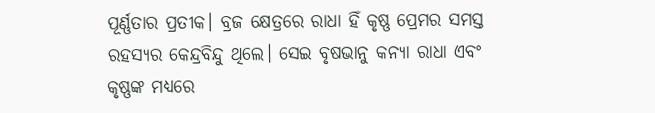ପୂର୍ଣ୍ଣତାର ପ୍ରତୀକ। ବ୍ରଜ କ୍ଷେତ୍ରରେ ରାଧା ହିଁ କୃଷ୍ଣ ପ୍ରେମର ସମସ୍ତ ରହସ୍ୟର କେନ୍ଦ୍ରବିନ୍ଦୁ ଥିଲେ। ସେଇ ବୃଷଭାନୁ କନ୍ୟା ରାଧା ଏବଂ କୃଷ୍ଣଙ୍କ ମଧ୍ୟରେ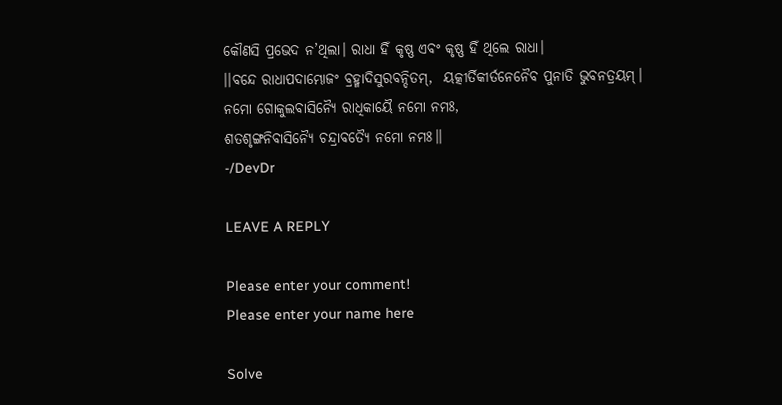କୌଣସି ପ୍ରଭେଦ ନ’ଥିଲା। ରାଧା ହିଁ କୃଷ୍ଣ ଏବଂ କୃଷ୍ଣ ହିଁ ଥିଲେ ରାଧା।
।।ବନ୍ଦେ ରାଧାପଦାମ୍ଭୋଜଂ ବ୍ରହ୍ମାଦିସୁରବନ୍ଦିତମ୍,  ୟତ୍କୀର୍ତିକୀର୍ତନେନୈବ ପୁନାତି ଭୁବନତ୍ରୟମ୍।
ନମୋ ଗୋକୁଲବାସିନ୍ୟୈ ରାଧିକାୟୈ ନମୋ ନମଃ,
ଶତଶୃଙ୍ଗନିବାସିନ୍ୟୈ ଚନ୍ଦ୍ରାବତ୍ୟୈ ନମୋ ନମଃ॥
-/DevDr

LEAVE A REPLY

Please enter your comment!
Please enter your name here

Solve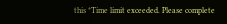this *Time limit exceeded. Please complete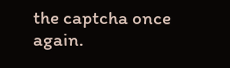the captcha once again.